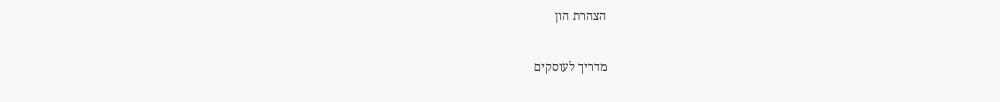הצהרת הון

מדריך לעוסקים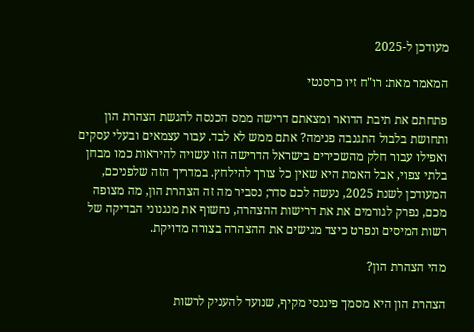מעודכן ל-2025

המאמר מאת: רו"ח זיו כרסנטי

פתחתם את תיבת הדואר ומצאתם דרישה ממס הכנסה להגשת הצהרת הון ותחושת בלבול התגנבה פנימה? אתם ממש לא לבד. עבור עצמאים ובעלי עסקים ואפילו עבור חלק מהשכירים בישראל הדרישה הזו עשויה להיראות כמו מבחן בלתי צפוי, אבל האמת היא שאין כל צורך להילחץ. במדריך הזה שלפניכם, המעודכן לשנת 2025, נעשה לכם סדר; נסביר מה זה הצהרת הון, מה מצופה מכם, נפרק לגורמים את את דרישות ההצהרה, נחשוף את מנגנוני הבדיקה של רשות המיסים ונפרט כיצד מגישים את ההצהרה בצורה מדויקת.

מהי הצהרת הון?

הצהרת הון היא מסמך פיננסי מקיף, שנועד להעניק לרשות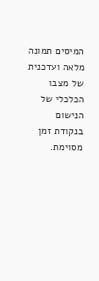המיסים תמונה מלאה ועדכנית של מצבו הכלכלי של הנישום בנקודת זמן מסוימת.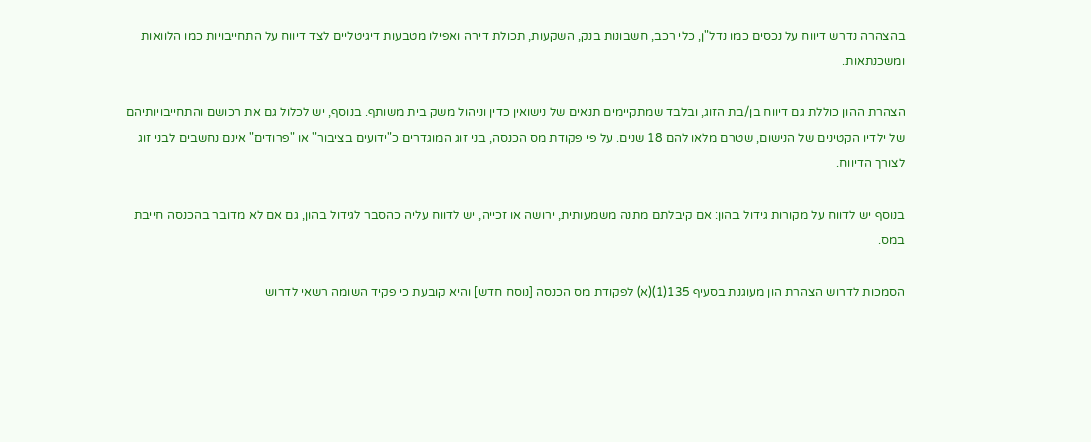בהצהרה נדרש דיווח על נכסים כמו נדל"ן, כלי רכב, חשבונות בנק, השקעות, תכולת דירה ואפילו מטבעות דיגיטליים לצד דיווח על התחייבויות כמו הלוואות ומשכנתאות.

הצהרת ההון כוללת גם דיווח בן/בת הזוג, ובלבד שמתקיימים תנאים של נישואין כדין וניהול משק בית משותף. בנוסף, יש לכלול גם את רכושם והתחייבויותיהם של ילדיו הקטינים של הנישום, שטרם מלאו להם 18 שנים. על פי פקודת מס הכנסה, בני זוג המוגדרים כ"ידועים בציבור" או "פרודים" אינם נחשבים לבני זוג לצורך הדיווח.

בנוסף יש לדווח על מקורות גידול בהון: אם קיבלתם מתנה משמעותית, ירושה או זכייה, יש לדווח עליה כהסבר לגידול בהון, גם אם לא מדובר בהכנסה חייבת במס.

הסמכות לדרוש הצהרת הון מעוגנת בסעיף 135(1)(א) לפקודת מס הכנסה [נוסח חדש] והיא קובעת כי פקיד השומה רשאי לדרוש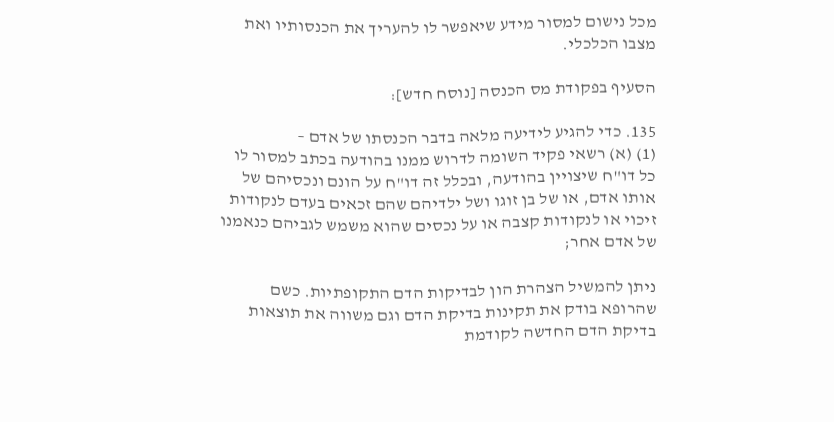מכל נישום למסור מידע שיאפשר לו להעריך את הכנסותיו ואת מצבו הכלכלי.

הסעיף בפקודת מס הכנסה [נוסח חדש]:

135. כדי להגיע לידיעה מלאה בדבר הכנסתו של אדם –
(1) (א) רשאי פקיד השומה לדרוש ממנו בהודעה בכתב למסור לו כל דו"ח שיצויין בהודעה, ובכלל זה דו"ח על הונם ונכסיהם של אותו אדם, או של בן זוגו ושל ילדיהם שהם זכאים בעדם לנקודות זיכוי או לנקודות קצבה או על נכסים שהוא משמש לגביהם כנאמנו של אדם אחר;

ניתן להמשיל הצהרת הון לבדיקות הדם התקופתיות. כשם שהרופא בודק את תקינות בדיקת הדם וגם משווה את תוצאות בדיקת הדם החדשה לקודמת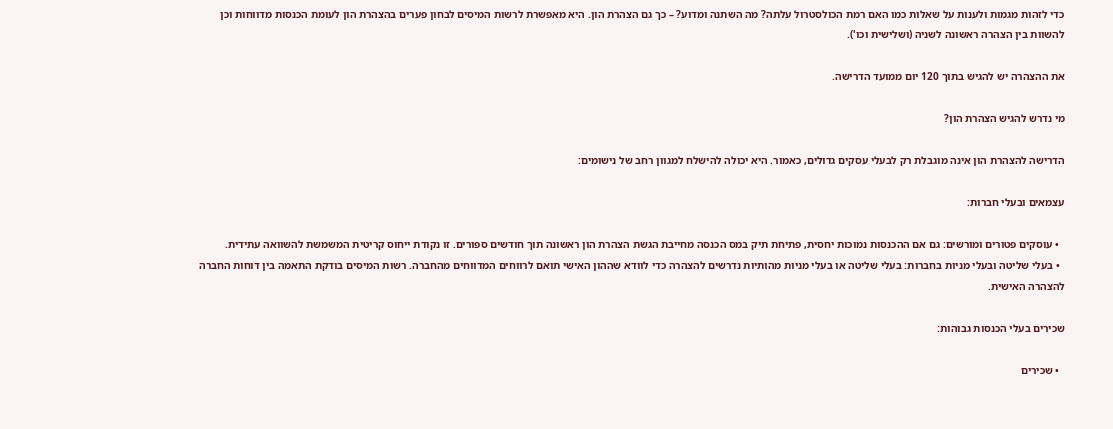כדי לזהות מגמות ולענות על שאלות כמו האם רמת הכולסטרול עלתה? מה השתנה ומדוע? – כך גם הצהרת הון. היא מאפשרת לרשות המיסים לבחון פערים בהצהרת הון לעומת הכנסות מדווחות וכן להשוות בין הצהרה ראשונה לשניה (ושלישית וכו').

את ההצהרה יש להגיש בתוך 120 יום ממועד הדרישה.

מי נדרש להגיש הצהרת הון?

הדרישה להצהרת הון אינה מוגבלת רק לבעלי עסקים גדולים, כאמור. היא יכולה להישלח למגוון רחב של נישומים:

עצמאים ובעלי חברות:

  • עוסקים פטורים ומורשים: גם אם ההכנסות נמוכות יחסית, פתיחת תיק במס הכנסה מחייבת הגשת הצהרת הון ראשונה תוך חודשים ספורים. זו נקודת ייחוס קריטית המשמשת להשוואה עתידית.
  • בעלי שליטה ובעלי מניות בחברות: בעלי שליטה או בעלי מניות מהותיות נדרשים להצהרה כדי לוודא שההון האישי תואם לרווחים המדווחים מהחברה. רשות המיסים בודקת התאמה בין דוחות החברה להצהרה האישית.

שכירים בעלי הכנסות גבוהות:

  • שכירים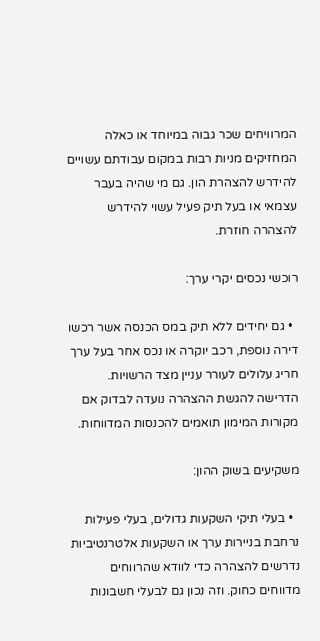המרוויחים שכר גבוה במיוחד או כאלה המחזיקים מניות רבות במקום עבודתם עשויים להידרש להצהרת הון. גם מי שהיה בעבר עצמאי או בעל תיק פעיל עשוי להידרש להצהרה חוזרת.

רוכשי נכסים יקרי ערך:

  • גם יחידים ללא תיק במס הכנסה אשר רכשו דירה נוספת, רכב יוקרה או נכס אחר בעל ערך חריג עלולים לעורר עניין מצד הרשויות. הדרישה להגשת ההצהרה נועדה לבדוק אם מקורות המימון תואמים להכנסות המדווחות.

משקיעים בשוק ההון:

  • בעלי תיקי השקעות גדולים, בעלי פעילות נרחבת בניירות ערך או השקעות אלטרנטיביות נדרשים להצהרה כדי לוודא שהרווחים מדווחים כחוק. וזה נכון גם לבעלי חשבונות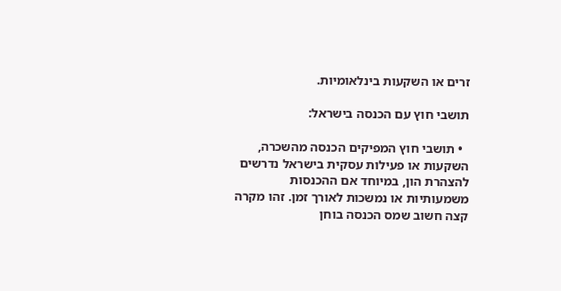זרים או השקעות בינלאומיות.

תושבי חוץ עם הכנסה בישראל:

  • תושבי חוץ המפיקים הכנסה מהשכרה, השקעות או פעילות עסקית בישראל נדרשים להצהרת הון, במיוחד אם ההכנסות משמעותיות או נמשכות לאורך זמן. זהו מקרה קצה חשוב שמס הכנסה בוחן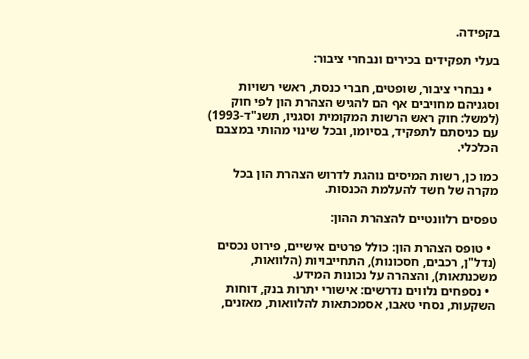בקפידה.

בעלי תפקידים בכירים ונבחרי ציבור:

  • נבחרי ציבור, שופטים, חברי כנסת, ראשי רשויות וסגניהם מחויבים אף הם להגיש הצהרת הון לפי חוק (למשל: חוק ראש הרשות המקומית וסגניו, תשנ"ד-1993) עם כניסתם לתפקיד, בסיומו, ובכל שינוי מהותי במצבם הכלכלי.

כמו כן, רשות המיסים נוהגת לדרוש הצהרת הון בכל מקרה של חשד להעלמת הכנסות.

טפסים רלוונטיים להצהרת ההון:

  • טופס הצהרת הון: כולל פרטים אישיים, פירוט נכסים (נדל"ן, רכבים, חסכונות), התחייבויות (הלוואות, משכנתאות), והצהרה על נכונות המידע.
  • נספחים נלווים נדרשים: אישורי יתרות בנק, דוחות השקעות, נסחי טאבו, אסמכתאות להלוואות, מאזנים,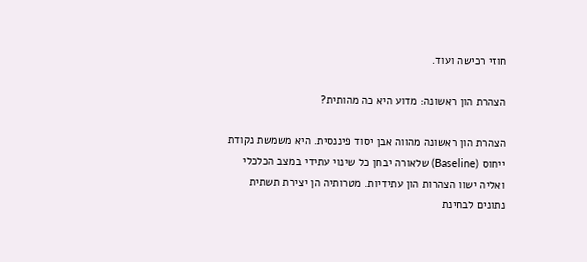חוזי רכישה ועוד.

הצהרת הון ראשונה: מדוע היא כה מהותית?

הצהרת הון ראשונה מהווה אבן יסוד פיננסית. היא משמשת נקודת ייחוס (Baseline) שלאורה יבחן כל שינוי עתידי במצב הכלכלי ואליה ישוו הצהרות הון עתידיות. מטרותיה הן יצירת תשתית נתונים לבחינת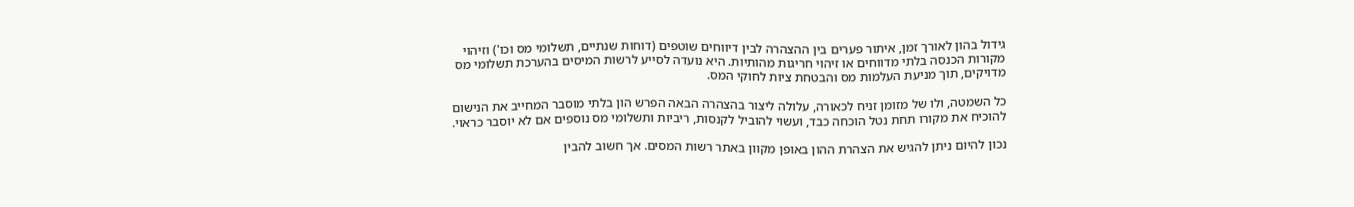גידול בהון לאורך זמן, איתור פערים בין ההצהרה לבין דיווחים שוטפים (דוחות שנתיים, תשלומי מס וכו') וזיהוי מקורות הכנסה בלתי מדווחים או זיהוי חריגות מהותיות. היא נועדה לסייע לרשות המיסים בהערכת תשלומי מס מדויקים, תוך מניעת העלמות מס והבטחת ציות לחוקי המס.

כל השמטה, ולו של מזומן זניח לכאורה, עלולה ליצור בהצהרה הבאה הפרש הון בלתי מוסבר המחייב את הנישום להוכיח את מקורו תחת נטל הוכחה כבד, ועשוי להוביל לקנסות, ריביות ותשלומי מס נוספים אם לא יוסבר כראוי.

נכון להיום ניתן להגיש את הצהרת ההון באופן מקוון באתר רשות המסים. אך חשוב להבין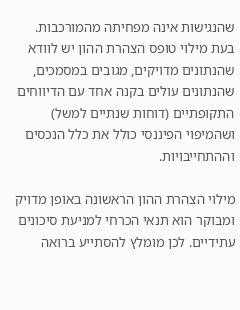שהנגישות אינה מפחיתה מהמורכבות. בעת מילוי טופס הצהרת ההון יש לוודא שהנתונים מדויקים, מגובים במסמכים, שהנתונים עולים בקנה אחד עם הדיווחים התקופתיים (דוחות שנתיים למשל) ושהמיפוי הפיננסי כולל את כלל הנכסים וההתחייבויות.

מילוי הצהרת ההון הראשונה באופן מדויק ומבוקר הוא תנאי הכרחי למניעת סיכונים עתידיים. לכן מומלץ להסתייע ברואה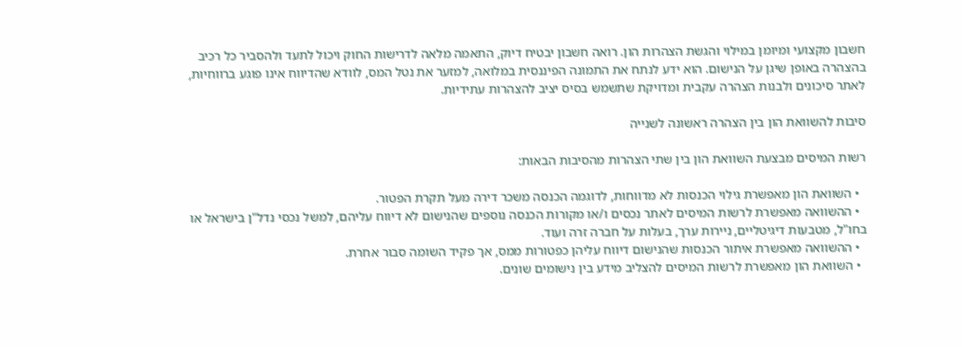חשבון מקצועי ומיומן במילוי והגשת הצהרות הון. רואה חשבון יבטיח דיוק, התאמה מלאה לדרישות החוק ויכול לתעד ולהסביר כל רכיב בהצהרה באופן שיגן על הנישום. הוא ידע לנתח את התמונה הפיננסית במלואה, למזער את נטל המס, לוודא שהדיווח אינו פוגע ברווחיות, לאתר סיכונים ולבנות הצהרה עקבית ומדויקת שתשמש בסיס יציב להצהרות עתידיות.

סיבות להשוואת הון בין הצהרה ראשונה לשנייה

רשות המיסים מבצעת השוואת הון בין שתי הצהרות מהסיבות הבאות:

  • השוואת הון מאפשרת גילוי הכנסות לא מדווחות, לדוגמה הכנסה משכר דירה מעל תקרת הפטור.
  • ההשוואה מאפשרת לרשות המיסים לאתר נכסים ו/או מקורות הכנסה נוספים שהנישום לא דיווח עליהם, למשל נכסי נדל"ן בישראל או בחו"ל, מטבעות דיגיטליים, ניירות ערך, בעלות על חברה זרה ועוד.
  • ההשוואה מאפשרת איתור הכנסות שהנישום דיווח עליהן כפטורות ממס, אך פקיד השומה סבור אחרת.
  • השוואת הון מאפשרת לרשות המיסים להצליב מידע בין נישומים שונים.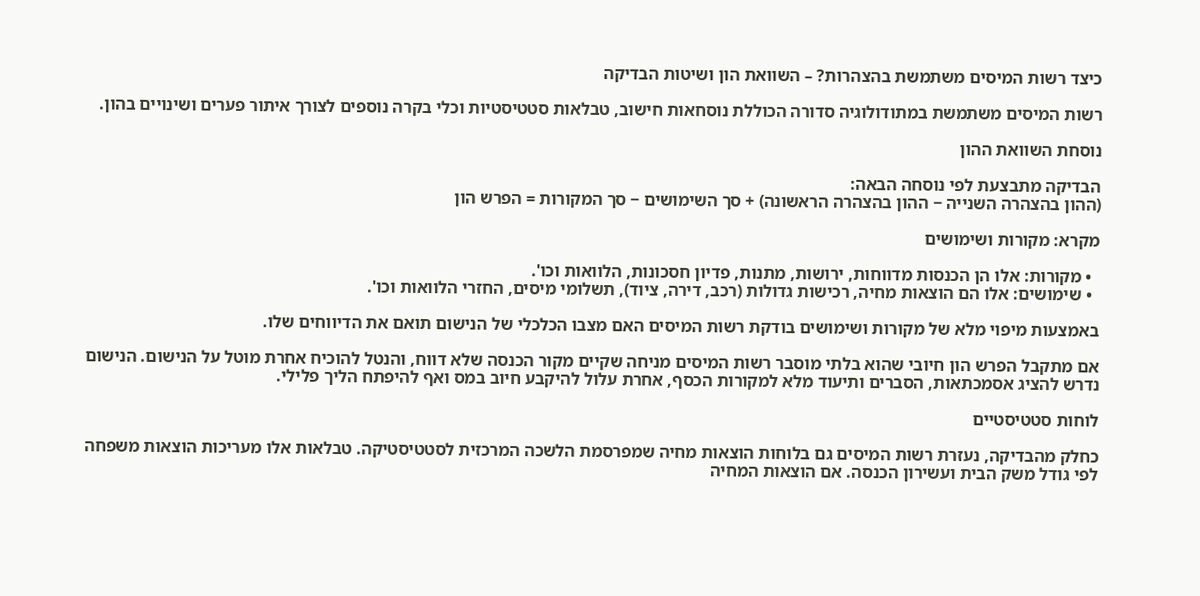כיצד רשות המיסים משתמשת בהצהרות? – השוואת הון ושיטות הבדיקה

רשות המיסים משתמשת במתודולוגיה סדורה הכוללת נוסחאות חישוב, טבלאות סטטיסטיות וכלי בקרה נוספים לצורך איתור פערים ושינויים בהון.

נוסחת השוואת ההון

הבדיקה מתבצעת לפי נוסחה הבאה:
(ההון בהצהרה השנייה − ההון בהצהרה הראשונה) + סך השימושים − סך המקורות = הפרש הון

מקרא: מקורות ושימושים

  • מקורות: אלו הן הכנסות מדווחות, ירושות, מתנות, פדיון חסכונות, הלוואות וכו'.
  • שימושים: אלו הם הוצאות מחיה, רכישות גדולות (רכב, דירה, ציוד), תשלומי מיסים, החזרי הלוואות וכו'.

באמצעות מיפוי מלא של מקורות ושימושים בודקת רשות המיסים האם מצבו הכלכלי של הנישום תואם את הדיווחים שלו.

אם מתקבל הפרש הון חיובי שהוא בלתי מוסבר רשות המיסים מניחה שקיים מקור הכנסה שלא דווח, והנטל להוכיח אחרת מוטל על הנישום. הנישום נדרש להציג אסמכתאות, הסברים ותיעוד מלא למקורות הכסף, אחרת עלול להיקבע חיוב במס ואף להיפתח הליך פלילי.

לוחות סטטיסטיים

כחלק מהבדיקה, נעזרת רשות המיסים גם בלוחות הוצאות מחיה שמפרסמת הלשכה המרכזית לסטטיסטיקה. טבלאות אלו מעריכות הוצאות משפחה לפי גודל משק הבית ועשירון הכנסה. אם הוצאות המחיה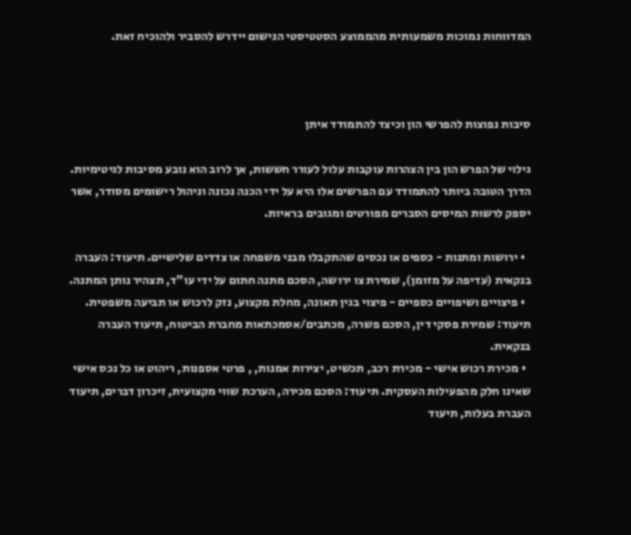המדווחות נמוכות משמעותית מהממוצע הסטטיסטי הנישום יידרש להסביר ולהוכיח זאת.



סיבות נפוצות להפרשי הון וכיצד להתמודד איתן

גילוי של הפרש הון בין הצהרות עוקבות עלול לעורר חששות, אך לרוב הוא נובע מסיבות לגיטימיות. הדרך הטובה ביותר להתמודד עם הפרשים אלו היא על ידי הכנה נכונה וניהול רישומים מסודר, אשר יספק לרשות המיסים הסברים מפורטים ומגובים בראיות.

  • ירושות ומתנות - כספים או נכסים שהתקבלו מבני משפחה או צדדים שלישיים. תיעוד: העברה בנקאית (עדיפה על מזומן), שמירת צו ירושה, הסכם מתנה חתום על ידי עו"ד, תצהיר נותן המתנה.
  • פיצויים ושיפויים כספיים - פיצוי בגין תאונה, מחלת מקצוע, נזק לרכוש או תביעה משפטית. תיעוד: שמירת פסקי דין, הסכם פשרה, מכתבים/אסמכתאות מחברת הביטוח, תיעוד העברה בנקאית.
  • מכירת רכוש אישי - מכירת רכב, תכשיט, יצירות אמנות, , פרטי אספנות, ריהוט או כל נכס אישי שאינו חלק מהפעילות העסקית. תיעוד: הסכם מכירה, הערכת שווי מקצועית, זיכרון דברים, תיעוד העברת בעלות, תיעוד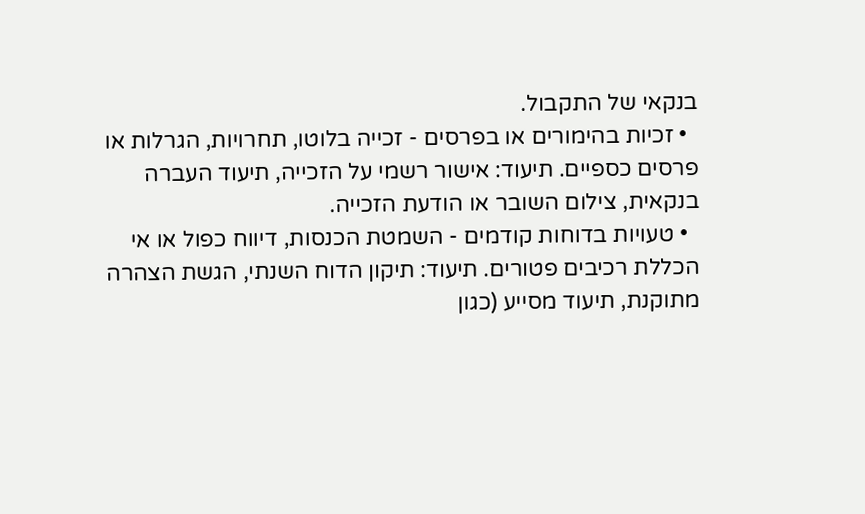בנקאי של התקבול.
  • זכיות בהימורים או בפרסים - זכייה בלוטו, תחרויות, הגרלות או פרסים כספיים. תיעוד: אישור רשמי על הזכייה, תיעוד העברה בנקאית, צילום השובר או הודעת הזכייה.
  • טעויות בדוחות קודמים - השמטת הכנסות, דיווח כפול או אי הכללת רכיבים פטורים. תיעוד: תיקון הדוח השנתי, הגשת הצהרה מתוקנת, תיעוד מסייע (כגון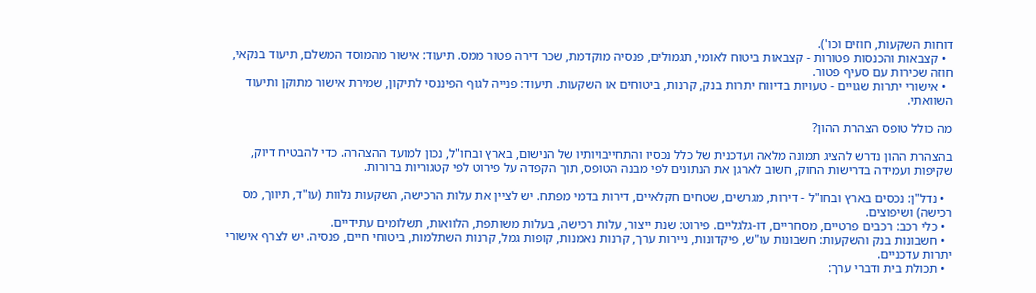דוחות השקעות, חוזים וכו').
  • קצבאות והכנסות פטורות - קצבאות ביטוח לאומי, תגמולים, פנסיה מוקדמת, שכר דירה פטור ממס. תיעוד: אישור מהמוסד המשלם, תיעוד בנקאי, חוזה שכירות עם סעיף פטור.
  • אישורי יתרות שגויים - טעויות בדיווח יתרות בנק, קרנות, ביטוחים או השקעות. תיעוד: פנייה לגוף הפיננסי לתיקון, שמירת אישור מתוקן ותיעוד השוואתי.

מה כולל טופס הצהרת ההון?

בהצהרת ההון נדרש להציג תמונה מלאה ועדכנית של כלל נכסיו והתחייבויותיו של הנישום, בארץ ובחו"ל, נכון למועד ההצהרה. כדי להבטיח דיוק, שקיפות ועמידה בדרישות החוק, חשוב לארגן את הנתונים לפי מבנה הטופס, תוך הקפדה על פירוט לפי קטגוריות ברורות.

  • נדל"ן: נכסים בארץ ובחו"ל - דירות, מגרשים, שטחים חקלאיים, דירות בדמי מפתח. יש לציין את עלות הרכישה, השקעות נלוות (עו"ד, תיווך, מס רכישה) ושיפוצים.
  • כלי רכב: רכבים פרטיים, מסחריים, דו-גלגליים. פירוט: שנת ייצור, עלות רכישה, בעלות משותפת, הלוואות, תשלומים עתידיים.
  • חשבונות בנק והשקעות: חשבונות עו"ש, פיקדונות, ניירות ערך, קרנות נאמנות, קופות גמל, קרנות השתלמות, ביטוחי חיים, פנסיה. יש לצרף אישורי יתרות עדכניים.
  • תכולת בית ודברי ערך: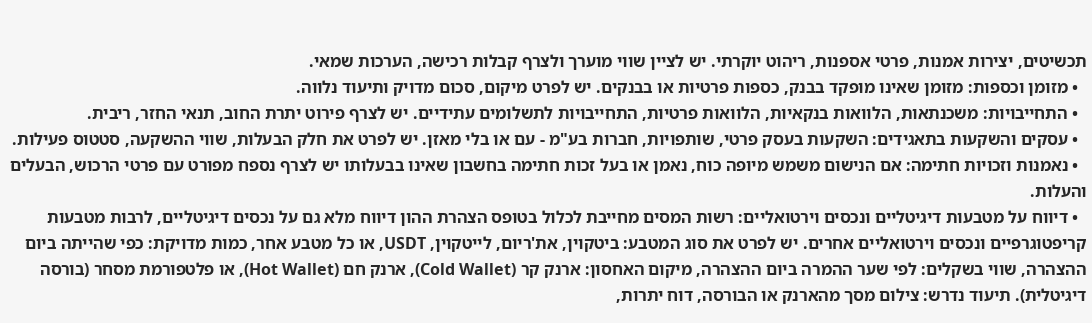תכשיטים, יצירות אמנות, פרטי אספנות, ריהוט יוקרתי. יש לציין שווי מוערך ולצרף קבלות רכישה, הערכות שמאי.
  • מזומן וכספות: מזומן שאינו מופקד בבנק, כספות פרטיות או בבנקים. יש לפרט מיקום, סכום מדויק ותיעוד נלווה.
  • התחייבויות: משכנתאות, הלוואות בנקאיות, הלוואות פרטיות, התחייבויות לתשלומים עתידיים. יש לצרף פירוט יתרת החוב, תנאי החזר, ריבית.
  • עסקים והשקעות בתאגידים: השקעות בעסק פרטי, שותפויות, חברות בע"מ - עם או בלי מאזן. יש לפרט את חלק הבעלות, שווי ההשקעה, סטטוס פעילות.
  • נאמנות וזכויות חתימה: אם הנישום משמש מיופה כוח, נאמן או בעל זכות חתימה בחשבון שאינו בבעלותו יש לצרף נספח מפורט עם פרטי הרכוש, הבעלים והעלות.
  • דיווח על מטבעות דיגיטליים ונכסים וירטואליים: רשות המסים מחייבת לכלול בטופס הצהרת ההון דיווח מלא גם על נכסים דיגיטליים, לרבות מטבעות קריפטוגרפיים ונכסים וירטואליים אחרים. יש לפרט את סוג המטבע: ביטקוין, את'ריום, לייטקוין, USDT, או כל מטבע אחר, כמות מדויקת: כפי שהייתה ביום ההצהרה, שווי בשקלים: לפי שער ההמרה ביום ההצהרה, מיקום האחסון: ארנק קר (Cold Wallet), ארנק חם (Hot Wallet), או פלטפורמת מסחר (בורסה דיגיטלית). תיעוד נדרש: צילום מסך מהארנק או הבורסה, דוח יתרות,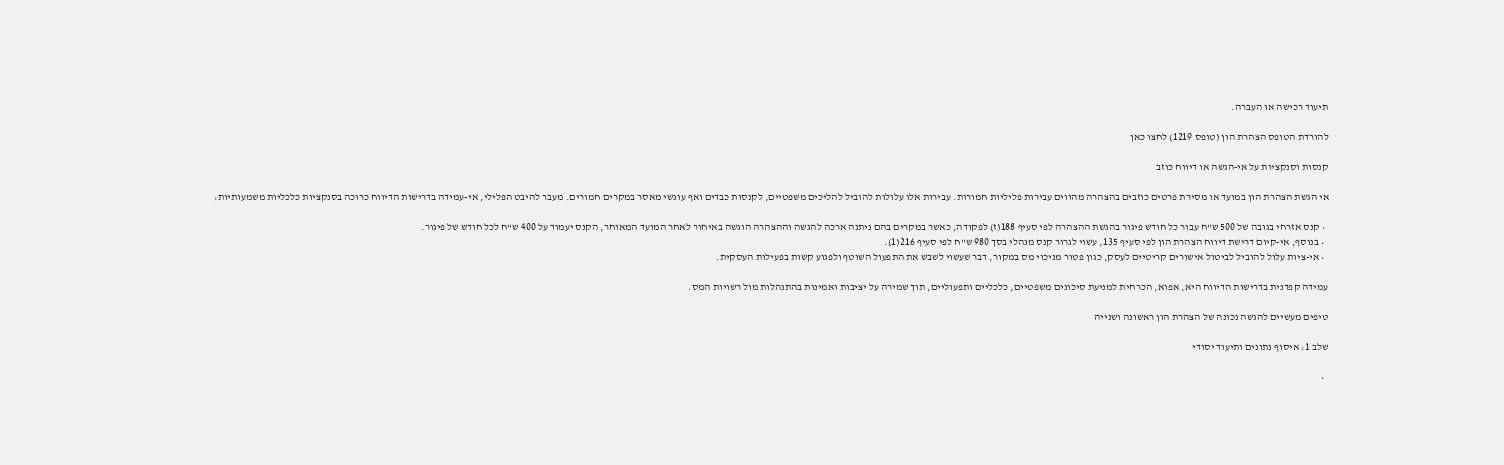תיעוד רכישה או העברה.

להורדת הטופס הצהרת הון (טופס 1219) לחצו כאן

קנסות וסנקציות על אי-הגשה או דיווח כוזב

אי הגשת הצהרת הון במועד או מסירת פרטים כוזבים בהצהרה מהווים עבירות פליליות חמורות. עבירות אלו עלולות להוביל להליכים משפטיים, לקנסות כבדים ואף עונשי מאסר במקרים חמורים. מעבר להיבט הפלילי, אי-עמידה בדרישות הדיווח כרוכה בסנקציות כלכליות משמעותיות:

  • קנס אזרחי בגובה של 500 ש"ח עבור כל חודש פיגור בהגשת ההצהרה לפי סעיף 188(ז) לפקודה, כאשר במקרים בהם ניתנה ארכה להגשה וההצהרה הוגשה באיחור לאחר המועד המאוחר, הקנס יעמוד על 400 ש"ח לכל חודש של פיגור.
  • בנוסף, אי-קיום דרישת דיווח הצהרת הון לפי סעיף 135, עשוי לגרור קנס מנהלי בסך 980 ש"ח לפי סעיף 216(1).
  • אי-ציות עלול להוביל לביטול אישורים קריטיים לעסק, כגון פטור מניכוי מס במקור, דבר שעשוי לשבש את התפעול השוטף ולפגוע קשות בפעילות העסקית.

עמידה קפדנית בדרישות הדיווח היא, אפוא, הכרחית למניעת סיכונים משפטיים, כלכליים ותפעוליים, תוך שמירה על יציבות ואמינות בהתנהלות מול רשויות המס.

טיפים מעשיים להגשה נכונה של הצהרת הון ראשונה ושנייה

שלב 1: איסוף נתונים ותיעוד יסודי

  •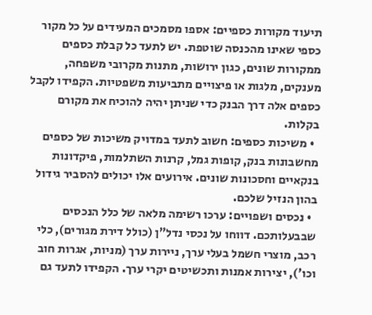תיעוד מקורות כספיים: אספו מסמכים המעידים על כל מקור כספי שאינו מהכנסה שוטפת. יש לתעד כל קבלת כספים ממקורות שונים, כגון ירושות, מתנות מקרובי משפחה, מענקים, מלגות או פיצויים מתביעות משפטיות. הקפידו לקבל כספים אלה דרך הבנק כדי שניתן יהיה להוכיח את מקורם בקלות.
  • משיכות כספים: חשוב לתעד במדויק משיכות של כספים מחשבונות בנק, קופות גמל, קרנות השתלמות, פיקדונות בנקאיים וחסכונות שונים. אירועים אלו יכולים להסביר גידול בהון הנזיל שלכם.
  • נכסים ושפויים: ערכו רשימה מלאה של כלל הנכסים שבבעלותכם. דווחו על נכסי נדל"ן (כולל דירת מגורים), כלי רכב, מוצרי חשמל בעלי ערך, ניירות ערך (מניות, אגרות חוב וכו'), יצירות אמנות ותכשיטים יקרי ערך. הקפידו לתעד גם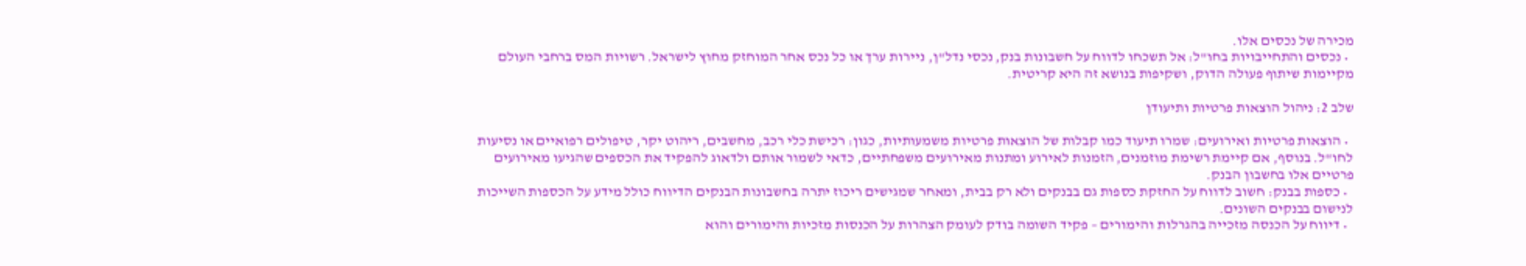מכירה של נכסים אלו.
  • נכסים והתחייבויות בחו"ל: אל תשכחו לדווח על חשבונות בנק, נכסי נדל"ן, ניירות ערך או כל נכס אחר המוחזק מחוץ לישראל. רשויות המס ברחבי העולם מקיימות שיתוף פעולה הדוק, ושקיפות בנושא זה היא קריטית.

שלב 2: ניהול הוצאות פרטיות ותיעודן

  • הוצאות פרטיות ואירועים: שמרו תיעוד כמו קבלות של הוצאות פרטיות משמעותיות, כגון: רכישת כלי רכב, מחשבים, ריהוט יקר, טיפולים רפואיים או נסיעות לחו"ל. בנוסף, אם קיימת רשימת מוזמנים, הזמנות לאירוע ומתנות מאירועים משפחתיים, כדאי לשמור אותם ולדאוג להפקיד את הכספים שהגיעו מאירועים פרטיים אלו בחשבון הבנק.
  • כספות בבנק: חשוב לדווח על החזקת כספות גם בבנקים ולא רק בבית, ומאחר שמגישים ריכוז יתרה בחשבונות הבנקים הדיווח כולל מידע על הכספות השייכות לנישום בבנקים השונים.
  • דיווח על הכנסה מזכייה בהגרלות והימורים – פקיד השומה בודק לעומק הצהרות על הכנסות מזכיות והימורים והוא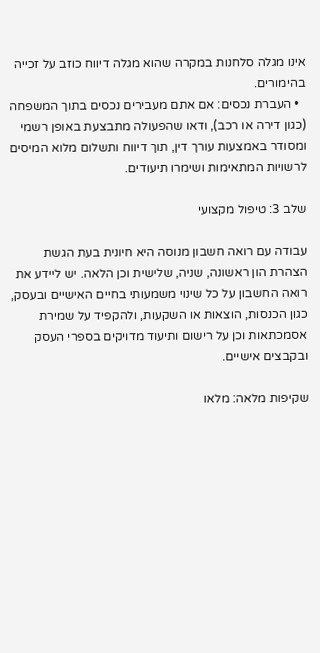אינו מגלה סלחנות במקרה שהוא מגלה דיווח כוזב על זכייה בהימורים.
  • העברת נכסים: אם אתם מעבירים נכסים בתוך המשפחה (כגון דירה או רכב), ודאו שהפעולה מתבצעת באופן רשמי ומסודר באמצעות עורך דין, תוך דיווח ותשלום מלוא המיסים לרשויות המתאימות ושימרו תיעודים.

שלב 3: טיפול מקצועי

עבודה עם רואה חשבון מנוסה היא חיונית בעת הגשת הצהרת הון ראשונה, שניה, שלישית וכן הלאה. יש ליידע את רואה החשבון על כל שינוי משמעותי בחיים האישיים ובעסק, כגון הכנסות, הוצאות או השקעות, ולהקפיד על שמירת אסמכתאות וכן על רישום ותיעוד מדויקים בספרי העסק ובקבצים אישיים.

שקיפות מלאה: מלאו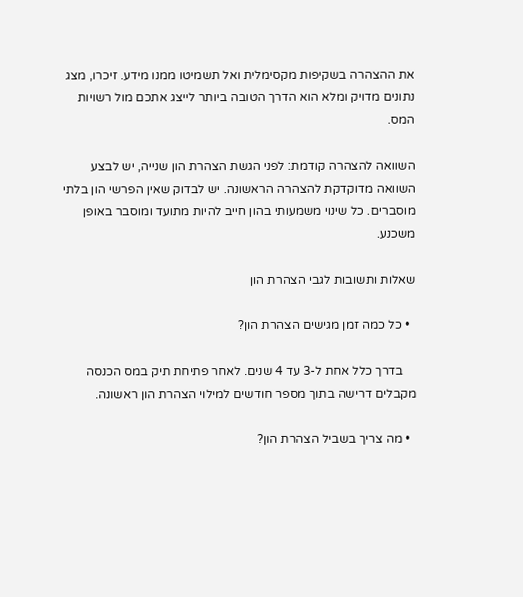את ההצהרה בשקיפות מקסימלית ואל תשמיטו ממנו מידע. זיכרו, מצג נתונים מדויק ומלא הוא הדרך הטובה ביותר לייצג אתכם מול רשויות המס.

השוואה להצהרה קודמת: לפני הגשת הצהרת הון שנייה, יש לבצע השוואה מדוקדקת להצהרה הראשונה. יש לבדוק שאין הפרשי הון בלתי מוסברים. כל שינוי משמעותי בהון חייב להיות מתועד ומוסבר באופן משכנע.

שאלות ותשובות לגבי הצהרת הון

  • כל כמה זמן מגישים הצהרת הון?

    בדרך כלל אחת ל-3 עד 4 שנים. לאחר פתיחת תיק במס הכנסה מקבלים דרישה בתוך מספר חודשים למילוי הצהרת הון ראשונה.

  • מה צריך בשביל הצהרת הון?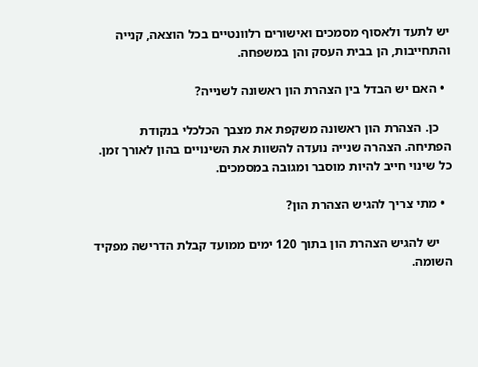יש לתעד ולאסוף מסמכים ואישורים רלוונטיים בכל הוצאה, קנייה והתחייבות, הן בבית העסק והן במשפחה.

  • האם יש הבדל בין הצהרת הון ראשונה לשנייה?

    כן. הצהרת הון ראשונה משקפת את מצבך הכלכלי בנקודת הפתיחה. הצהרה שנייה נועדה להשוות את השינויים בהון לאורך זמן. כל שינוי חייב להיות מוסבר ומגובה במסמכים.

  • מתי צריך להגיש הצהרת הון?

    יש להגיש הצהרת הון בתוך 120 ימים ממועד קבלת הדרישה מפקיד השומה.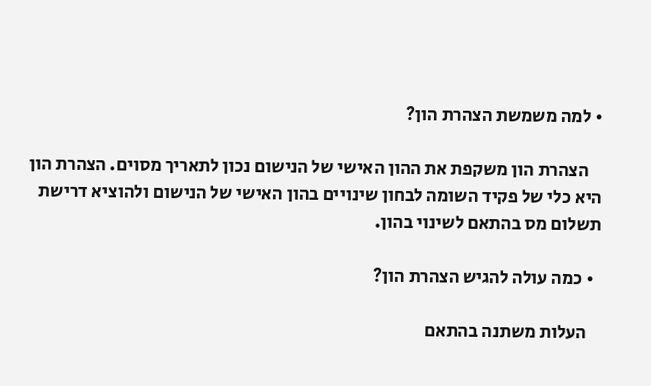• למה משמשת הצהרת הון?

    הצהרת הון משקפת את ההון האישי של הנישום נכון לתאריך מסוים. הצהרת הון היא כלי של פקיד השומה לבחון שינויים בהון האישי של הנישום ולהוציא דרישת תשלום מס בהתאם לשינוי בהון.

  • כמה עולה להגיש הצהרת הון?

    העלות משתנה בהתאם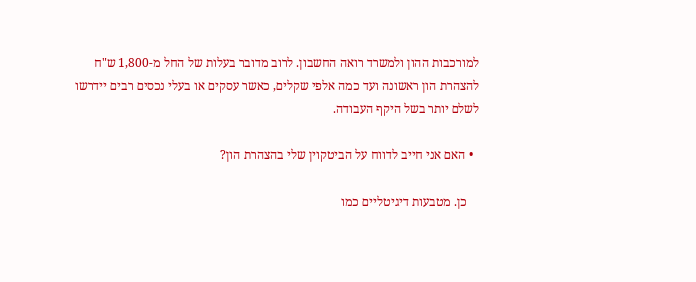למורכבות ההון ולמשרד רואה החשבון. לרוב מדובר בעלות של החל מ-1,800 ש"ח להצהרת הון ראשונה ועד כמה אלפי שקלים, כאשר עסקים או בעלי נכסים רבים יידרשו לשלם יותר בשל היקף העבודה.

  • האם אני חייב לדווח על הביטקוין שלי בהצהרת הון?

    כן. מטבעות דיגיטליים כמו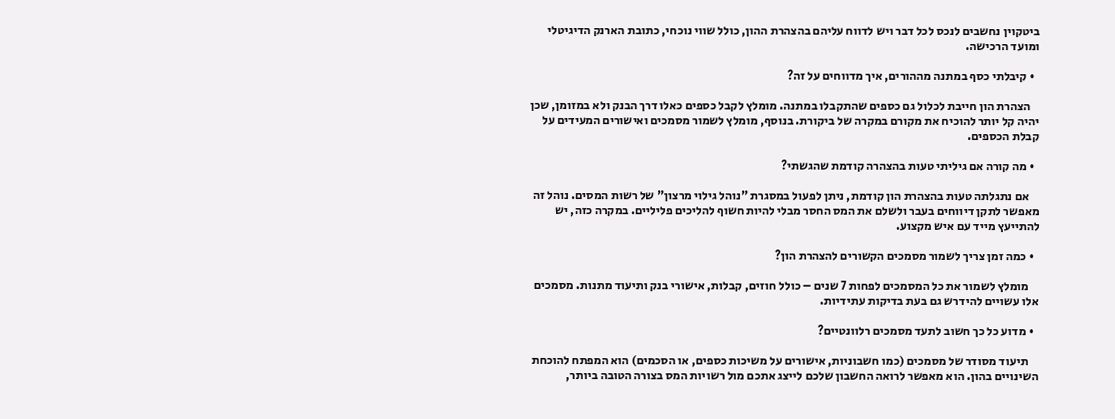ביטקוין נחשבים לנכס לכל דבר ויש לדווח עליהם בהצהרת ההון, כולל שווי נוכחי, כתובת הארנק הדיגיטלי ומועד הרכישה.

  • קיבלתי כסף במתנה מההורים, איך מדווחים על זה?

    הצהרת הון חייבת לכלול גם כספים שהתקבלו במתנה. מומלץ לקבל כספים כאלו דרך הבנק ולא במזומן, שכן יהיה קל יותר להוכיח את מקורם במקרה של ביקורת. בנוסף, מומלץ לשמור מסמכים ואישורים המעידים על קבלת הכספים.

  • מה קורה אם גיליתי טעות בהצהרה קודמת שהגשתי?

    אם נתגלתה טעות בהצהרת הון קודמת, ניתן לפעול במסגרת "נוהל גילוי מרצון" של רשות המסים. נוהל זה מאפשר לתקן דיווחים בעבר ולשלם את המס החסר מבלי להיות חשוף להליכים פליליים. במקרה כזה, יש להתייעץ מייד עם איש מקצוע.

  • כמה זמן צריך לשמור מסמכים הקשורים להצהרת הון?

    מומלץ לשמור את כל המסמכים לפחות 7 שנים – כולל חוזים, קבלות, אישורי בנק ותיעוד מתנות. מסמכים אלו עשויים להידרש גם בעת בדיקות עתידיות.

  • מדוע כל כך חשוב לתעד מסמכים רלוונטיים?

    תיעוד מסודר של מסמכים (כמו חשבוניות, אישורים על משיכות כספים, או הסכמים) הוא המפתח להוכחת השינויים בהון. הוא מאפשר לרואה החשבון שלכם לייצג אתכם מול רשויות המס בצורה הטובה ביותר,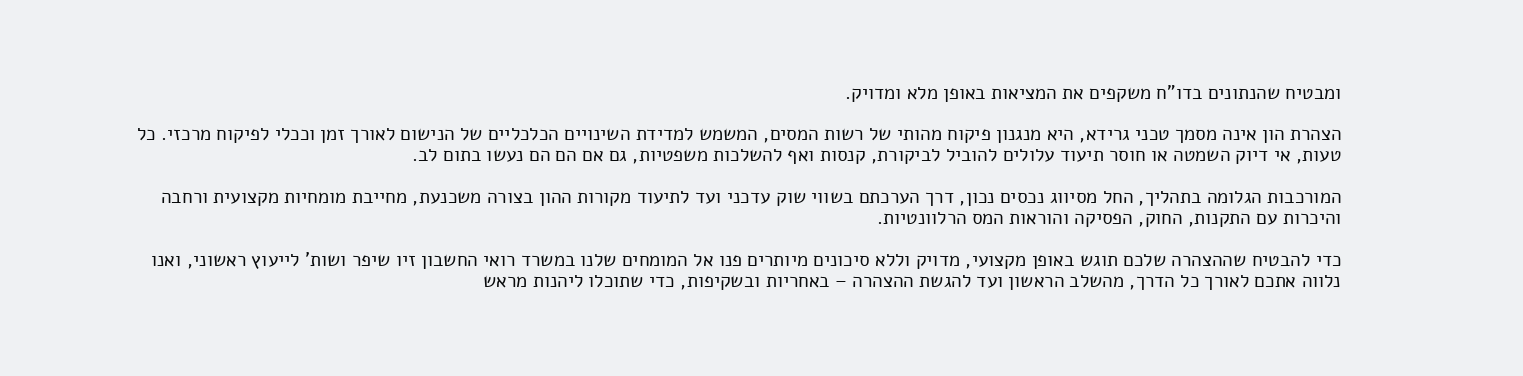ומבטיח שהנתונים בדו"ח משקפים את המציאות באופן מלא ומדויק.

הצהרת הון אינה מסמך טכני גרידא, היא מנגנון פיקוח מהותי של רשות המסים, המשמש למדידת השינויים הכלכליים של הנישום לאורך זמן וככלי לפיקוח מרכזי. כל טעות, אי דיוק השמטה או חוסר תיעוד עלולים להוביל לביקורת, קנסות ואף להשלכות משפטיות, גם אם הם הם נעשו בתום לב.

המורכבות הגלומה בתהליך, החל מסיווג נכסים נכון, דרך הערכתם בשווי שוק עדכני ועד לתיעוד מקורות ההון בצורה משכנעת, מחייבת מומחיות מקצועית ורחבה והיכרות עם התקנות, החוק, הפסיקה והוראות המס הרלוונטיות.

כדי להבטיח שההצהרה שלכם תוגש באופן מקצועי, מדויק וללא סיכונים מיותרים פנו אל המומחים שלנו במשרד רואי החשבון זיו שיפר ושות' לייעוץ ראשוני, ואנו נלווה אתכם לאורך כל הדרך, מהשלב הראשון ועד להגשת ההצהרה – באחריות ובשקיפות, כדי שתוכלו ליהנות מראש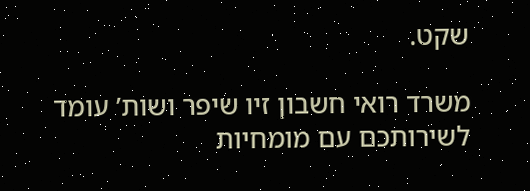שקט.

משרד רואי חשבון זיו שיפר ושות’ עומד לשירותכם עם מומחיות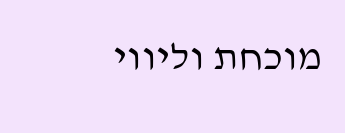מוכחת וליווי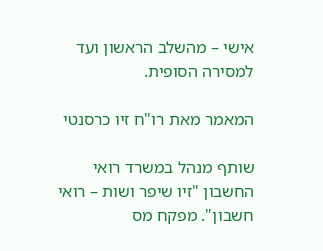אישי – מהשלב הראשון ועד למסירה הסופית.

המאמר מאת רו"ח זיו כרסנטי

שותף מנהל במשרד רואי החשבון "זיו שיפר ושות – רואי חשבון". מפקח מס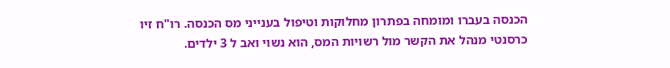הכנסה בעברו ומומחה בפתרון מחלוקות וטיפול בענייני מס הכנסה. רו"ח זיו כרסנטי מנהל את הקשר מול רשויות המס, הוא נשוי ואב ל 3 ילדים.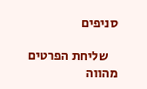סניפים

    שליחת הפרטים מהווה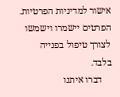אישור למדיניות הפרטיות. הפרטים יישמרו וישמשו לצורך טיפול בפנייה בלבד.
    דברו איתנו